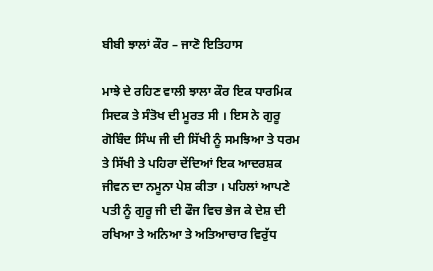ਬੀਬੀ ਝਾਲਾਂ ਕੌਰ – ਜਾਣੋ ਇਤਿਹਾਸ

ਮਾਝੇ ਦੇ ਰਹਿਣ ਵਾਲੀ ਝਾਲਾ ਕੌਰ ਇਕ ਧਾਰਮਿਕ ਸਿਦਕ ਤੇ ਸੰਤੋਖ ਦੀ ਮੂਰਤ ਸੀ । ਇਸ ਨੇ ਗੁਰੂ ਗੋਬਿੰਦ ਸਿੰਘ ਜੀ ਦੀ ਸਿੱਖੀ ਨੂੰ ਸਮਝਿਆ ਤੇ ਧਰਮ ਤੇ ਸਿੱਖੀ ਤੇ ਪਹਿਰਾ ਦੇਂਦਿਆਂ ਇਕ ਆਦਰਸ਼ਕ ਜੀਵਨ ਦਾ ਨਮੂਨਾ ਪੇਸ਼ ਕੀਤਾ । ਪਹਿਲਾਂ ਆਪਣੇ ਪਤੀ ਨੂੰ ਗੁਰੂ ਜੀ ਦੀ ਫੌਜ ਵਿਚ ਭੇਜ ਕੇ ਦੇਸ਼ ਦੀ ਰਖਿਆ ਤੇ ਅਨਿਆ ਤੇ ਅਤਿਆਚਾਰ ਵਿਰੁੱਧ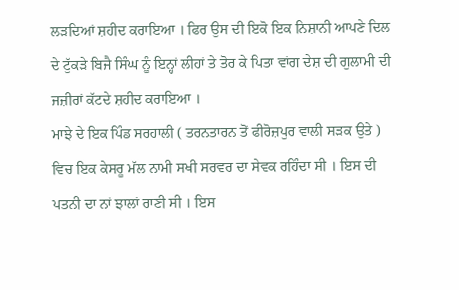ਲੜਦਿਆਂ ਸ਼ਹੀਦ ਕਰਾਇਆ । ਫਿਰ ਉਸ ਦੀ ਇਕੋ ਇਕ ਨਿਸ਼ਾਨੀ ਆਪਣੇ ਦਿਲ ਦੇ ਟੁੱਕੜੇ ਬਿਜੈ ਸਿੰਘ ਨੂੰ ਇਨ੍ਹਾਂ ਲੀਹਾਂ ਤੇ ਤੋਰ ਕੇ ਪਿਤਾ ਵਾਂਗ ਦੇਸ਼ ਦੀ ਗੁਲਾਮੀ ਦੀ ਜਜ਼ੀਰਾਂ ਕੱਟਦੇ ਸ਼ਹੀਦ ਕਰਾਇਆ ।
ਮਾਝੇ ਦੇ ਇਕ ਪਿੰਡ ਸਰਹਾਲੀ ( ਤਰਨਤਾਰਨ ਤੋਂ ਫੀਰੋਜ਼ਪੁਰ ਵਾਲੀ ਸੜਕ ਉਤੇ ) ਵਿਚ ਇਕ ਕੇਸਰੂ ਮੱਲ ਨਾਮੀ ਸਖੀ ਸਰਵਰ ਦਾ ਸੇਵਕ ਰਹਿੰਦਾ ਸੀ । ਇਸ ਦੀ ਪਤਨੀ ਦਾ ਨਾਂ ਝਾਲਾਂ ਰਾਣੀ ਸੀ । ਇਸ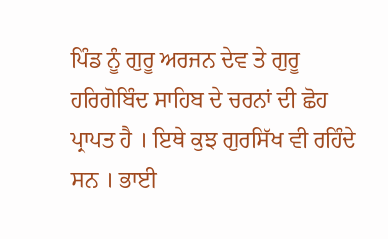ਪਿੰਡ ਨੂੰ ਗੁਰੂ ਅਰਜਨ ਦੇਵ ਤੇ ਗੁਰੂ ਹਰਿਗੋਬਿੰਦ ਸਾਹਿਬ ਦੇ ਚਰਨਾਂ ਦੀ ਛੋਹ ਪ੍ਰਾਪਤ ਹੈ । ਇਥੇ ਕੁਝ ਗੁਰਸਿੱਖ ਵੀ ਰਹਿੰਦੇ ਸਨ । ਭਾਈ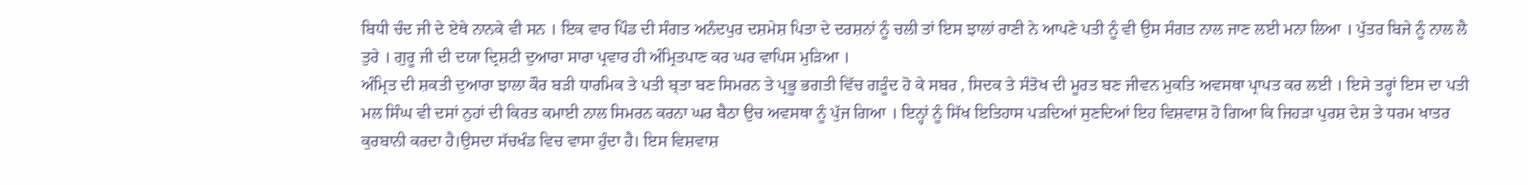ਬਿਧੀ ਚੰਦ ਜੀ ਦੇ ਏਥੇ ਨਾਨਕੇ ਵੀ ਸਨ । ਇਕ ਵਾਰ ਪਿੰਡ ਦੀ ਸੰਗਤ ਅਨੰਦਪੁਰ ਦਸ਼ਮੇਸ਼ ਪਿਤਾ ਦੇ ਦਰਸ਼ਨਾਂ ਨੂੰ ਚਲੀ ਤਾਂ ਇਸ ਝਾਲਾਂ ਰਾਣੀ ਨੇ ਆਪਣੇ ਪਤੀ ਨੂੰ ਵੀ ਉਸ ਸੰਗਤ ਨਾਲ ਜਾਣ ਲਈ ਮਨਾ ਲਿਆ । ਪੁੱਤਰ ਬਿਜੇ ਨੂੰ ਨਾਲ ਲੈ ਤੁਰੇ । ਗੁਰੂ ਜੀ ਦੀ ਦਯਾ ਦ੍ਰਿਸ਼ਟੀ ਦੁਆਰਾ ਸਾਰਾ ਪ੍ਰਵਾਰ ਹੀ ਅੰਮ੍ਰਿਤਪਾਣ ਕਰ ਘਰ ਵਾਪਿਸ ਮੁੜਿਆ ।
ਅੰਮ੍ਰਿਤ ਦੀ ਸ਼ਕਤੀ ਦੁਆਰਾ ਝਾਲਾ ਕੌਰ ਬੜੀ ਧਾਰਮਿਕ ਤੇ ਪਤੀ ਬ੍ਤਾ ਬਣ ਸਿਮਰਨ ਤੇ ਪ੍ਰਭੂ ਭਗਤੀ ਵਿੱਚ ਗੜੂੰਦ ਹੋ ਕੇ ਸਬਰ , ਸਿਦਕ ਤੇ ਸੰਤੋਖ ਦੀ ਮੂਰਤ ਬਣ ਜੀਵਨ ਮੁਕਤਿ ਅਵਸਥਾ ਪ੍ਰਾਪਤ ਕਰ ਲਈ । ਇਸੇ ਤਰ੍ਹਾਂ ਇਸ ਦਾ ਪਤੀ ਮਲ ਸਿੰਘ ਵੀ ਦਸਾਂ ਨੁਹਾਂ ਦੀ ਕਿਰਤ ਕਮਾਈ ਨਾਲ ਸਿਮਰਨ ਕਰਨਾ ਘਰ ਬੈਠਾ ਉਚ ਅਵਸਥਾ ਨੂੰ ਪੁੱਜ ਗਿਆ । ਇਨ੍ਹਾਂ ਨੂੰ ਸਿੱਖ ਇਤਿਹਾਸ ਪੜਦਿਆਂ ਸੁਣਦਿਆਂ ਇਹ ਵਿਸ਼ਵਾਸ਼ ਹੋ ਗਿਆ ਕਿ ਜਿਹੜਾ ਪੁਰਸ਼ ਦੇਸ਼ ਤੇ ਧਰਮ ਖਾਤਰ ਕੁਰਬਾਨੀ ਕਰਦਾ ਹੈ।ਉਸਦਾ ਸੱਚਖੰਡ ਵਿਚ ਵਾਸਾ ਹੁੰਦਾ ਹੈ। ਇਸ ਵਿਸ਼ਵਾਸ਼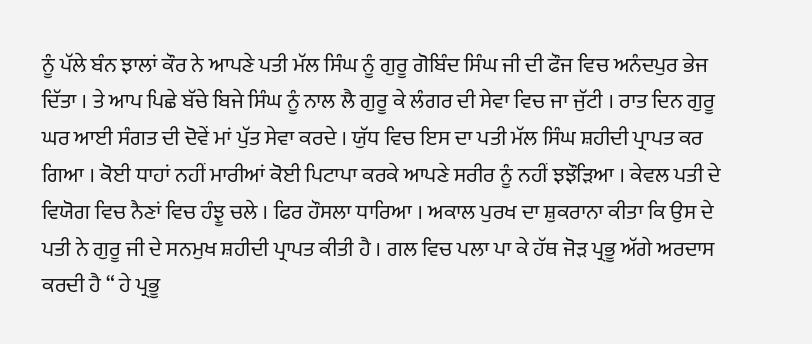ਨੂੰ ਪੱਲੇ ਬੰਨ ਝਾਲਾਂ ਕੌਰ ਨੇ ਆਪਣੇ ਪਤੀ ਮੱਲ ਸਿੰਘ ਨੂੰ ਗੁਰੂ ਗੋਬਿੰਦ ਸਿੰਘ ਜੀ ਦੀ ਫੌਜ ਵਿਚ ਅਨੰਦਪੁਰ ਭੇਜ ਦਿੱਤਾ । ਤੇ ਆਪ ਪਿਛੇ ਬੱਚੇ ਬਿਜੇ ਸਿੰਘ ਨੂੰ ਨਾਲ ਲੈ ਗੁਰੂ ਕੇ ਲੰਗਰ ਦੀ ਸੇਵਾ ਵਿਚ ਜਾ ਜੁੱਟੀ । ਰਾਤ ਦਿਨ ਗੁਰੂ ਘਰ ਆਈ ਸੰਗਤ ਦੀ ਦੋਵੇਂ ਮਾਂ ਪੁੱਤ ਸੇਵਾ ਕਰਦੇ । ਯੁੱਧ ਵਿਚ ਇਸ ਦਾ ਪਤੀ ਮੱਲ ਸਿੰਘ ਸ਼ਹੀਦੀ ਪ੍ਰਾਪਤ ਕਰ ਗਿਆ । ਕੋਈ ਧਾਹਾਂ ਨਹੀਂ ਮਾਰੀਆਂ ਕੋਈ ਪਿਟਾਪਾ ਕਰਕੇ ਆਪਣੇ ਸਰੀਰ ਨੂੰ ਨਹੀਂ ਝਝੌੜਿਆ । ਕੇਵਲ ਪਤੀ ਦੇ ਵਿਯੋਗ ਵਿਚ ਨੈਣਾਂ ਵਿਚ ਹੰਝੂ ਚਲੇ । ਫਿਰ ਹੌਸਲਾ ਧਾਰਿਆ । ਅਕਾਲ ਪੁਰਖ ਦਾ ਸ਼ੁਕਰਾਨਾ ਕੀਤਾ ਕਿ ਉਸ ਦੇ ਪਤੀ ਨੇ ਗੁਰੂ ਜੀ ਦੇ ਸਨਮੁਖ ਸ਼ਹੀਦੀ ਪ੍ਰਾਪਤ ਕੀਤੀ ਹੈ । ਗਲ ਵਿਚ ਪਲਾ ਪਾ ਕੇ ਹੱਥ ਜੋੜ ਪ੍ਰਭੂ ਅੱਗੇ ਅਰਦਾਸ ਕਰਦੀ ਹੈ “ ਹੇ ਪ੍ਰਭੂ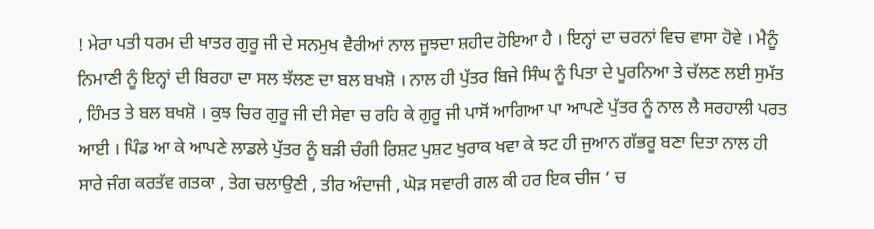! ਮੇਰਾ ਪਤੀ ਧਰਮ ਦੀ ਖਾਤਰ ਗੁਰੂ ਜੀ ਦੇ ਸਨਮੁਖ ਵੈਰੀਆਂ ਨਾਲ ਜੂਝਦਾ ਸ਼ਹੀਦ ਹੋਇਆ ਹੈ । ਇਨ੍ਹਾਂ ਦਾ ਚਰਨਾਂ ਵਿਚ ਵਾਸਾ ਹੋਵੇ । ਮੈਨੂੰ ਨਿਮਾਣੀ ਨੂੰ ਇਨ੍ਹਾਂ ਦੀ ਬਿਰਹਾ ਦਾ ਸਲ ਝੱਲਣ ਦਾ ਬਲ ਬਖਸ਼ੋ । ਨਾਲ ਹੀ ਪੁੱਤਰ ਬਿਜੇ ਸਿੰਘ ਨੂੰ ਪਿਤਾ ਦੇ ਪੂਰਨਿਆ ਤੇ ਚੱਲਣ ਲਈ ਸੁਮੱਤ , ਹਿੰਮਤ ਤੇ ਬਲ ਬਖਸ਼ੋ । ਕੁਝ ਚਿਰ ਗੁਰੂ ਜੀ ਦੀ ਸੇਵਾ ਚ ਰਹਿ ਕੇ ਗੁਰੂ ਜੀ ਪਾਸੋਂ ਆਗਿਆ ਪਾ ਆਪਣੇ ਪੁੱਤਰ ਨੂੰ ਨਾਲ ਲੈ ਸਰਹਾਲੀ ਪਰਤ ਆਈ । ਪਿੰਡ ਆ ਕੇ ਆਪਣੇ ਲਾਡਲੇ ਪੁੱਤਰ ਨੂੰ ਬੜੀ ਚੰਗੀ ਰਿਸ਼ਟ ਪੁਸ਼ਟ ਖੁਰਾਕ ਖਵਾ ਕੇ ਝਟ ਹੀ ਜੁਆਨ ਗੱਭਰੂ ਬਣਾ ਦਿਤਾ ਨਾਲ ਹੀ ਸਾਰੇ ਜੰਗ ਕਰਤੱਵ ਗਤਕਾ , ਤੇਗ ਚਲਾਉਣੀ , ਤੀਰ ਅੰਦਾਜੀ , ਘੋੜ ਸਵਾਰੀ ਗਲ ਕੀ ਹਰ ਇਕ ਚੀਜ ‘ ਚ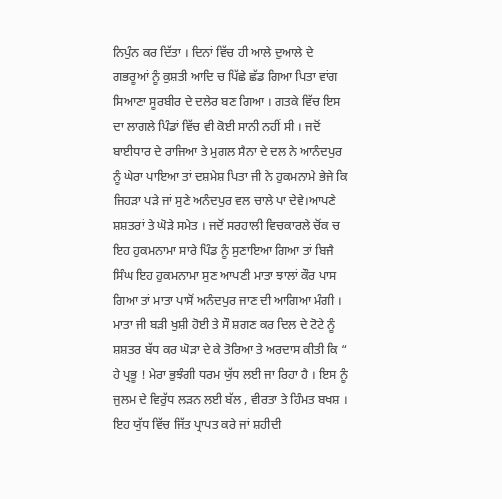ਨਿਪੁੰਨ ਕਰ ਦਿੱਤਾ । ਦਿਨਾਂ ਵਿੱਚ ਹੀ ਆਲੇ ਦੁਆਲੇ ਦੇ ਗਭਰੂਆਂ ਨੂੰ ਕੁਸ਼ਤੀ ਆਦਿ ਚ ਪਿੱਛੇ ਛੱਡ ਗਿਆ ਪਿਤਾ ਵਾਂਗ ਸਿਆਣਾ ਸੂਰਬੀਰ ਦੇ ਦਲੇਰ ਬਣ ਗਿਆ । ਗਤਕੇ ਵਿੱਚ ਇਸ ਦਾ ਲਾਗਲੇ ਪਿੰਡਾਂ ਵਿੱਚ ਵੀ ਕੋਈ ਸਾਨੀ ਨਹੀਂ ਸੀ । ਜਦੋਂ ਬਾਈਧਾਰ ਦੇ ਰਾਜਿਆ ਤੇ ਮੁਗਲ ਸੈਨਾ ਦੇ ਦਲ ਨੇ ਆਨੰਦਪੁਰ ਨੂੰ ਘੇਰਾ ਪਾਇਆ ਤਾਂ ਦਸ਼ਮੇਸ਼ ਪਿਤਾ ਜੀ ਨੇ ਹੁਕਮਨਾਮੇ ਭੇਜੇ ਕਿ ਜਿਹੜਾ ਪੜੇ ਜਾਂ ਸੁਣੇ ਅਨੰਦਪੁਰ ਵਲ ਚਾਲੇ ਪਾ ਦੇਵੇ।ਆਪਣੇ ਸ਼ਸ਼ਤਰਾਂ ਤੇ ਘੋੜੇ ਸਮੇਤ । ਜਦੋਂ ਸਰਹਾਲੀ ਵਿਚਕਾਰਲੇ ਚੋਂਕ ਚ ਇਹ ਹੁਕਮਨਾਮਾ ਸਾਰੇ ਪਿੰਡ ਨੂੰ ਸੁਣਾਇਆ ਗਿਆ ਤਾਂ ਬਿਜੈ ਸਿੰਘ ਇਹ ਹੁਕਮਨਾਮਾ ਸੁਣ ਆਪਣੀ ਮਾਤਾ ਝਾਲਾਂ ਕੌਰ ਪਾਸ ਗਿਆ ਤਾਂ ਮਾਤਾ ਪਾਸੋਂ ਅਨੰਦਪੁਰ ਜਾਣ ਦੀ ਆਗਿਆ ਮੰਗੀ । ਮਾਤਾ ਜੀ ਬੜੀ ਖੁਸ਼ੀ ਹੋਈ ਤੇ ਸੌ ਸ਼ਗਣ ਕਰ ਦਿਲ ਦੇ ਟੋਟੇ ਨੂੰ ਸ਼ਸ਼ਤਰ ਬੱਧ ਕਰ ਘੋੜਾ ਦੇ ਕੇ ਤੋਰਿਆ ਤੇ ਅਰਦਾਸ ਕੀਤੀ ਕਿ “ ਹੇ ਪ੍ਰਭੂ ! ਮੇਰਾ ਭੁਝੰਗੀ ਧਰਮ ਯੁੱਧ ਲਈ ਜਾ ਰਿਹਾ ਹੈ । ਇਸ ਨੂੰ ਜੁਲਮ ਦੇ ਵਿਰੁੱਧ ਲੜਨ ਲਈ ਬੱਲ , ਵੀਰਤਾ ਤੇ ਹਿੰਮਤ ਬਖਸ਼ । ਇਹ ਯੁੱਧ ਵਿੱਚ ਜਿੱਤ ਪ੍ਰਾਪਤ ਕਰੇ ਜਾਂ ਸ਼ਹੀਦੀ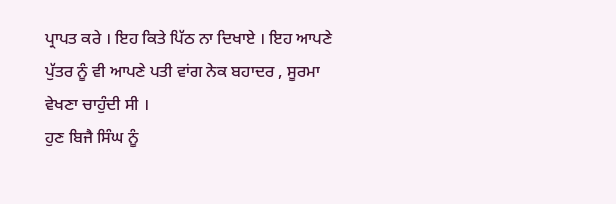ਪ੍ਰਾਪਤ ਕਰੇ । ਇਹ ਕਿਤੇ ਪਿੱਠ ਨਾ ਦਿਖਾਏ । ਇਹ ਆਪਣੇ ਪੁੱਤਰ ਨੂੰ ਵੀ ਆਪਣੇ ਪਤੀ ਵਾਂਗ ਨੇਕ ਬਹਾਦਰ , ਸੂਰਮਾ ਵੇਖਣਾ ਚਾਹੁੰਦੀ ਸੀ ।
ਹੁਣ ਬਿਜੈ ਸਿੰਘ ਨੂੰ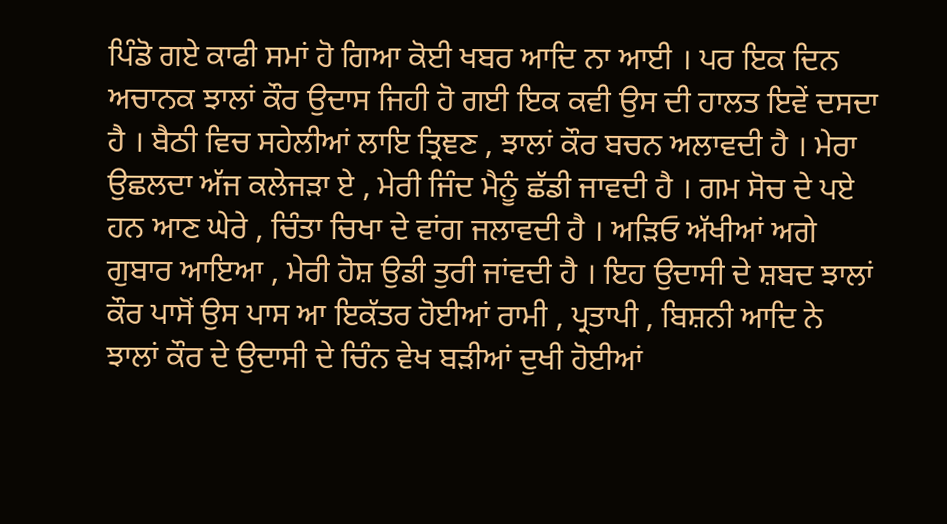ਪਿੰਡੋ ਗਏ ਕਾਫੀ ਸਮਾਂ ਹੋ ਗਿਆ ਕੋਈ ਖਬਰ ਆਦਿ ਨਾ ਆਈ । ਪਰ ਇਕ ਦਿਨ ਅਚਾਨਕ ਝਾਲਾਂ ਕੌਰ ਉਦਾਸ ਜਿਹੀ ਹੋ ਗਈ ਇਕ ਕਵੀ ਉਸ ਦੀ ਹਾਲਤ ਇਵੇਂ ਦਸਦਾ ਹੈ । ਬੈਠੀ ਵਿਚ ਸਹੇਲੀਆਂ ਲਾਇ ਤ੍ਰਿਞਣ , ਝਾਲਾਂ ਕੌਰ ਬਚਨ ਅਲਾਵਦੀ ਹੈ । ਮੇਰਾ ਉਛਲਦਾ ਅੱਜ ਕਲੇਜੜਾ ਏ , ਮੇਰੀ ਜਿੰਦ ਮੈਨੂੰ ਛੱਡੀ ਜਾਵਦੀ ਹੈ । ਗਮ ਸੋਚ ਦੇ ਪਏ ਹਨ ਆਣ ਘੇਰੇ , ਚਿੰਤਾ ਚਿਖਾ ਦੇ ਵਾਂਗ ਜਲਾਵਦੀ ਹੈ । ਅੜਿਓ ਅੱਖੀਆਂ ਅਗੇ ਗੁਬਾਰ ਆਇਆ , ਮੇਰੀ ਹੋਸ਼ ਉਡੀ ਤੁਰੀ ਜਾਂਵਦੀ ਹੈ । ਇਹ ਉਦਾਸੀ ਦੇ ਸ਼ਬਦ ਝਾਲਾਂ ਕੌਰ ਪਾਸੋਂ ਉਸ ਪਾਸ ਆ ਇਕੱਤਰ ਹੋਈਆਂ ਰਾਮੀ , ਪ੍ਰਤਾਪੀ , ਬਿਸ਼ਨੀ ਆਦਿ ਨੇ ਝਾਲਾਂ ਕੌਰ ਦੇ ਉਦਾਸੀ ਦੇ ਚਿੰਨ ਵੇਖ ਬੜੀਆਂ ਦੁਖੀ ਹੋਈਆਂ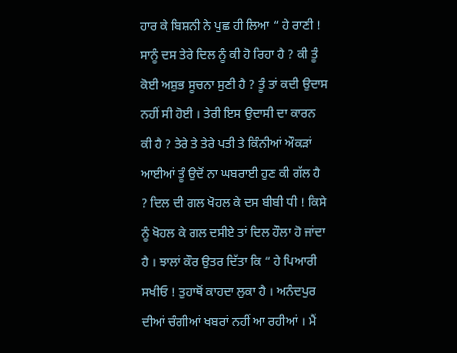ਹਾਰ ਕੇ ਬਿਸ਼ਨੀ ਨੇ ਪੁਛ ਹੀ ਲਿਆ “ ਹੇ ਰਾਣੀ ! ਸਾਨੂੰ ਦਸ ਤੇਰੇ ਦਿਲ ਨੂੰ ਕੀ ਹੋ ਰਿਹਾ ਹੈ ? ਕੀ ਤੂੰ ਕੋਈ ਅਸ਼ੁਭ ਸੂਚਨਾ ਸੁਣੀ ਹੈ ? ਤੂੰ ਤਾਂ ਕਦੀ ਉਦਾਸ ਨਹੀਂ ਸੀ ਹੋਈ । ਤੇਰੀ ਇਸ ਉਦਾਸੀ ਦਾ ਕਾਰਨ ਕੀ ਹੈ ? ਤੇਰੇ ਤੇ ਤੇਰੇ ਪਤੀ ਤੇ ਕਿੰਨੀਆਂ ਔਕੜਾਂ ਆਈਆਂ ਤੂੰ ਉਦੋਂ ਨਾ ਘਬਰਾਈ ਹੁਣ ਕੀ ਗੱਲ ਹੈ ? ਦਿਲ ਦੀ ਗਲ ਖੋਹਲ ਕੇ ਦਸ ਬੀਬੀ ਧੀ ! ਕਿਸੇ ਨੂੰ ਖੋਹਲ ਕੇ ਗਲ ਦਸੀਏ ਤਾਂ ਦਿਲ ਹੌਲਾ ਹੋ ਜਾਂਦਾ ਹੈ । ਝਾਲਾਂ ਕੌਰ ਉਤਰ ਦਿੱਤਾ ਕਿ “ ਹੇ ਪਿਆਰੀ ਸਖੀਓ ! ਤੁਹਾਥੋਂ ਕਾਹਦਾ ਲੁਕਾ ਹੈ । ਅਨੰਦਪੁਰ ਦੀਆਂ ਚੰਗੀਆਂ ਖਬਰਾਂ ਨਹੀਂ ਆ ਰਹੀਆਂ । ਮੈਂ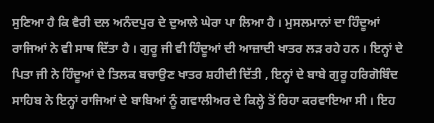ਸੁਣਿਆ ਹੈ ਕਿ ਵੈਰੀ ਦਲ ਅਨੰਦਪੁਰ ਦੇ ਦੁਆਲੇ ਘੇਰਾ ਪਾ ਲਿਆ ਹੈ । ਮੁਸਲਮਾਨਾਂ ਦਾ ਹਿੰਦੂਆਂ ਰਾਜਿਆਂ ਨੇ ਵੀ ਸਾਥ ਦਿੱਤਾ ਹੈ । ਗੁਰੂ ਜੀ ਵੀ ਹਿੰਦੂਆਂ ਦੀ ਆਜ਼ਾਦੀ ਖਾਤਰ ਲੜ ਰਹੇ ਹਨ । ਇਨ੍ਹਾਂ ਦੇ ਪਿਤਾ ਜੀ ਨੇ ਹਿੰਦੂਆਂ ਦੇ ਤਿਲਕ ਬਚਾਉਣ ਖਾਤਰ ਸ਼ਹੀਦੀ ਦਿੱਤੀ , ਇਨ੍ਹਾਂ ਦੇ ਬਾਬੇ ਗੁਰੂ ਹਰਿਗੋਬਿੰਦ ਸਾਹਿਬ ਨੇ ਇਨ੍ਹਾਂ ਰਾਜਿਆਂ ਦੇ ਬਾਬਿਆਂ ਨੂੰ ਗਵਾਲੀਅਰ ਦੇ ਕਿਲ੍ਹੇ ਤੋਂ ਰਿਹਾ ਕਰਵਾਇਆ ਸੀ । ਇਹ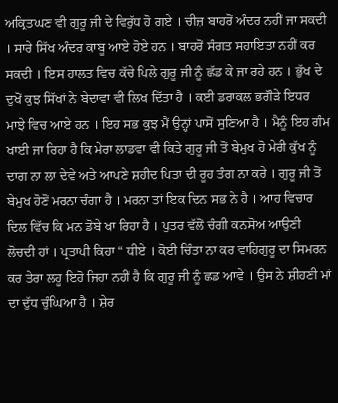ਅਕ੍ਰਿਤਘਣ ਵੀ ਗੁਰੂ ਜੀ ਦੇ ਵਿਰੁੱਧ ਹੋ ਗਏ । ਚੀਜ਼ ਬਾਹਰੋਂ ਅੰਦਰ ਨਹੀਂ ਜਾ ਸਕਦੀ । ਸਾਰੇ ਸਿੱਖ ਅੰਦਰ ਕਾਬੂ ਆਏ ਹੋਏ ਹਨ । ਬਾਹਰੋਂ ਸੰਗਤ ਸਹਾਇਤਾ ਨਹੀਂ ਕਰ ਸਕਦੀ । ਇਸ ਹਾਲਤ ਵਿਚ ਕੱਚੇ ਪਿਲੇ ਗੁਰੂ ਜੀ ਨੂੰ ਛੱਡ ਕੇ ਜਾ ਰਹੇ ਹਨ । ਭੁੱਖ ਦੇ ਦੁਖੋਂ ਕੁਝ ਸਿੱਖਾਂ ਨੇ ਬੇਦਾਵਾ ਵੀ ਲਿਖ ਦਿੱਤਾ ਹੈ । ਕਈ ਡਰਾਕਲ ਭਗੌੜੇ ਇਧਰ ਮਾਝੇ ਵਿਚ ਆਏ ਹਨ । ਇਹ ਸਭ ਕੁਝ ਮੈਂ ਉਨ੍ਹਾਂ ਪਾਸੋਂ ਸੁਣਿਆ ਹੈ । ਮੈਨੂੰ ਇਹ ਗੰਮ ਖਾਈ ਜਾ ਰਿਹਾ ਹੈ ਕਿ ਮੇਰਾ ਲਾਡਵਾ ਵੀ ਕਿਤੇ ਗੁਰੂ ਜੀ ਤੋਂ ਬੇਮੁਖ ਹੋ ਮੇਰੀ ਕੁੱਖ ਨੂੰ ਦਾਗ ਨਾ ਲਾ ਦੇਵੇ ਅਤੇ ਆਪਣੇ ਸ਼ਹੀਦ ਪਿਤਾ ਦੀ ਰੂਹ ਤੰਗ ਨਾ ਕਰੇ । ਗੁਰੂ ਜੀ ਤੋਂ ਬੇਮੁਖ ਹੋਣੋਂ ਮਰਨਾ ਚੰਗਾ ਹੈ । ਮਰਨਾ ਤਾਂ ਇਕ ਦਿਨ ਸਭ ਨੇ ਹੈ । ਆਹ ਵਿਚਾਰ ਦਿਲ ਵਿੱਚ ਕਿ ਮਨ ਡੋਬੇ ਖਾ ਰਿਹਾ ਹੈ । ਪੁਤਰ ਵੱਲੋਂ ਚੰਗੀ ਕਨਸੋਅ ਆਉਣੀ ਲੋਚਦੀ ਹਾਂ । ਪ੍ਰਤਾਪੀ ਕਿਹਾ “ ਧੀਏ । ਕੋਈ ਚਿੰਤਾ ਨਾ ਕਰ ਵਾਹਿਗੁਰੂ ਦਾ ਸਿਮਰਨ ਕਰ ਤੇਰਾ ਲਹੂ ਇਹੋ ਜਿਹਾ ਨਹੀਂ ਹੈ ਕਿ ਗੁਰੂ ਜੀ ਨੂੰ ਛਡ ਆਵੇ । ਉਸ ਨੇ ਸ਼ੀਹਣੀ ਮਾਂ ਦਾ ਦੁੱਧ ਚੁੰਘਿਆ ਹੈ । ਸ਼ੇਰ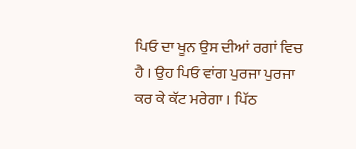ਪਿਓ ਦਾ ਖੂਨ ਉਸ ਦੀਆਂ ਰਗਾਂ ਵਿਚ ਹੈ । ਉਹ ਪਿਓ ਵਾਂਗ ਪੁਰਜਾ ਪੁਰਜਾ ਕਰ ਕੇ ਕੱਟ ਮਰੇਗਾ । ਪਿੱਠ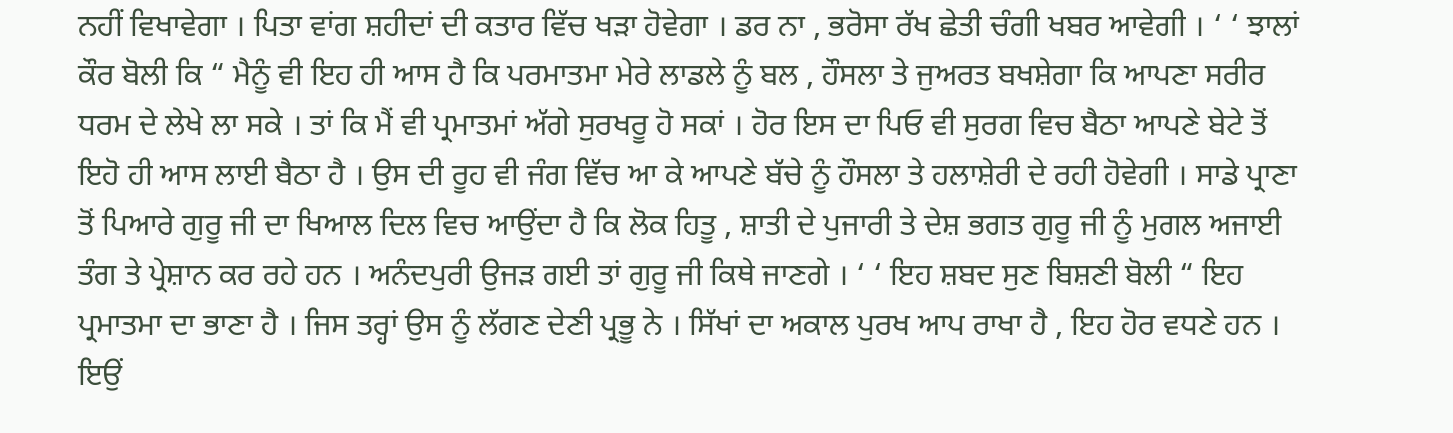ਨਹੀਂ ਵਿਖਾਵੇਗਾ । ਪਿਤਾ ਵਾਂਗ ਸ਼ਹੀਦਾਂ ਦੀ ਕਤਾਰ ਵਿੱਚ ਖੜਾ ਹੋਵੇਗਾ । ਡਰ ਨਾ , ਭਰੋਸਾ ਰੱਖ ਛੇਤੀ ਚੰਗੀ ਖਬਰ ਆਵੇਗੀ । ‘ ‘ ਝਾਲਾਂ ਕੌਰ ਬੋਲੀ ਕਿ “ ਮੈਨੂੰ ਵੀ ਇਹ ਹੀ ਆਸ ਹੈ ਕਿ ਪਰਮਾਤਮਾ ਮੇਰੇ ਲਾਡਲੇ ਨੂੰ ਬਲ , ਹੌਸਲਾ ਤੇ ਜੁਅਰਤ ਬਖਸ਼ੇਗਾ ਕਿ ਆਪਣਾ ਸਰੀਰ ਧਰਮ ਦੇ ਲੇਖੇ ਲਾ ਸਕੇ । ਤਾਂ ਕਿ ਮੈਂ ਵੀ ਪ੍ਰਮਾਤਮਾਂ ਅੱਗੇ ਸੁਰਖਰੂ ਹੋ ਸਕਾਂ । ਹੋਰ ਇਸ ਦਾ ਪਿਓ ਵੀ ਸੁਰਗ ਵਿਚ ਬੈਠਾ ਆਪਣੇ ਬੇਟੇ ਤੋਂ ਇਹੋ ਹੀ ਆਸ ਲਾਈ ਬੈਠਾ ਹੈ । ਉਸ ਦੀ ਰੂਹ ਵੀ ਜੰਗ ਵਿੱਚ ਆ ਕੇ ਆਪਣੇ ਬੱਚੇ ਨੂੰ ਹੌਸਲਾ ਤੇ ਹਲਾਸ਼ੇਰੀ ਦੇ ਰਹੀ ਹੋਵੇਗੀ । ਸਾਡੇ ਪ੍ਰਾਣਾ ਤੋਂ ਪਿਆਰੇ ਗੁਰੂ ਜੀ ਦਾ ਖਿਆਲ ਦਿਲ ਵਿਚ ਆਉਂਦਾ ਹੈ ਕਿ ਲੋਕ ਹਿਤੂ , ਸ਼ਾਤੀ ਦੇ ਪੁਜਾਰੀ ਤੇ ਦੇਸ਼ ਭਗਤ ਗੁਰੂ ਜੀ ਨੂੰ ਮੁਗਲ ਅਜਾਈ ਤੰਗ ਤੇ ਪ੍ਰੇਸ਼ਾਨ ਕਰ ਰਹੇ ਹਨ । ਅਨੰਦਪੁਰੀ ਉਜੜ ਗਈ ਤਾਂ ਗੁਰੂ ਜੀ ਕਿਥੇ ਜਾਣਗੇ । ‘ ‘ ਇਹ ਸ਼ਬਦ ਸੁਣ ਬਿਸ਼ਣੀ ਬੋਲੀ “ ਇਹ ਪ੍ਰਮਾਤਮਾ ਦਾ ਭਾਣਾ ਹੈ । ਜਿਸ ਤਰ੍ਹਾਂ ਉਸ ਨੂੰ ਲੱਗਣ ਦੇਣੀ ਪ੍ਰਭੂ ਨੇ । ਸਿੱਖਾਂ ਦਾ ਅਕਾਲ ਪੁਰਖ ਆਪ ਰਾਖਾ ਹੈ , ਇਹ ਹੋਰ ਵਧਣੇ ਹਨ । ਇਉਂ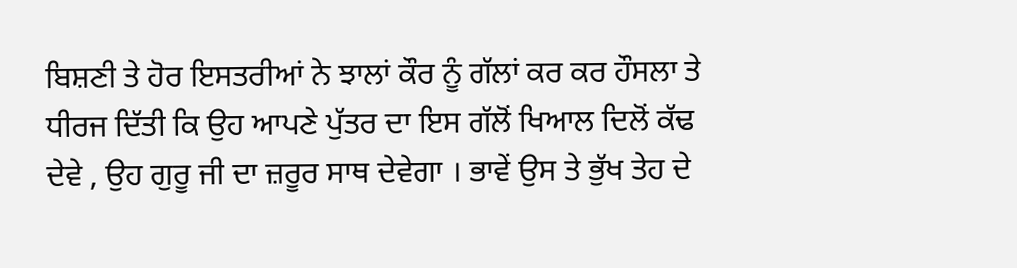ਬਿਸ਼ਣੀ ਤੇ ਹੋਰ ਇਸਤਰੀਆਂ ਨੇ ਝਾਲਾਂ ਕੌਰ ਨੂੰ ਗੱਲਾਂ ਕਰ ਕਰ ਹੌਸਲਾ ਤੇ ਧੀਰਜ ਦਿੱਤੀ ਕਿ ਉਹ ਆਪਣੇ ਪੁੱਤਰ ਦਾ ਇਸ ਗੱਲੋਂ ਖਿਆਲ ਦਿਲੋਂ ਕੱਢ ਦੇਵੇ , ਉਹ ਗੁਰੂ ਜੀ ਦਾ ਜ਼ਰੂਰ ਸਾਥ ਦੇਵੇਗਾ । ਭਾਵੇਂ ਉਸ ਤੇ ਭੁੱਖ ਤੇਹ ਦੇ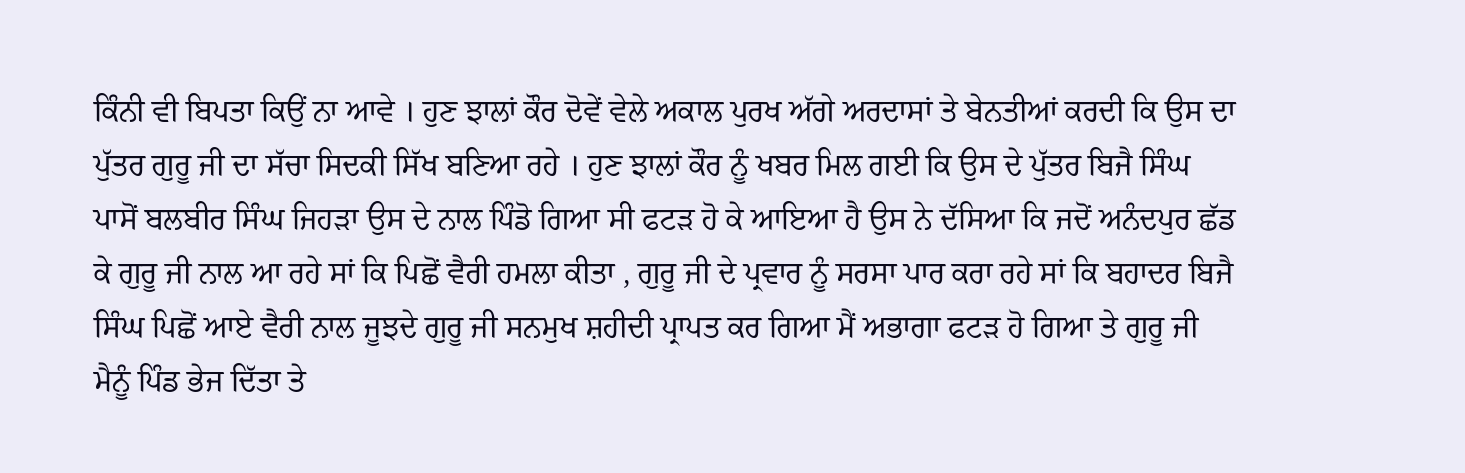ਕਿੰਨੀ ਵੀ ਬਿਪਤਾ ਕਿਉਂ ਨਾ ਆਵੇ । ਹੁਣ ਝਾਲਾਂ ਕੌਰ ਦੋਵੇਂ ਵੇਲੇ ਅਕਾਲ ਪੁਰਖ ਅੱਗੇ ਅਰਦਾਸਾਂ ਤੇ ਬੇਨਤੀਆਂ ਕਰਦੀ ਕਿ ਉਸ ਦਾ ਪੁੱਤਰ ਗੁਰੂ ਜੀ ਦਾ ਸੱਚਾ ਸਿਦਕੀ ਸਿੱਖ ਬਣਿਆ ਰਹੇ । ਹੁਣ ਝਾਲਾਂ ਕੌਰ ਨੂੰ ਖਬਰ ਮਿਲ ਗਈ ਕਿ ਉਸ ਦੇ ਪੁੱਤਰ ਬਿਜੈ ਸਿੰਘ ਪਾਸੋਂ ਬਲਬੀਰ ਸਿੰਘ ਜਿਹੜਾ ਉਸ ਦੇ ਨਾਲ ਪਿੰਡੋ ਗਿਆ ਸੀ ਫਟੜ ਹੋ ਕੇ ਆਇਆ ਹੈ ਉਸ ਨੇ ਦੱਸਿਆ ਕਿ ਜਦੋਂ ਅਨੰਦਪੁਰ ਛੱਡ ਕੇ ਗੁਰੂ ਜੀ ਨਾਲ ਆ ਰਹੇ ਸਾਂ ਕਿ ਪਿਛੋਂ ਵੈਰੀ ਹਮਲਾ ਕੀਤਾ , ਗੁਰੂ ਜੀ ਦੇ ਪ੍ਰਵਾਰ ਨੂੰ ਸਰਸਾ ਪਾਰ ਕਰਾ ਰਹੇ ਸਾਂ ਕਿ ਬਹਾਦਰ ਬਿਜੈ ਸਿੰਘ ਪਿਛੋਂ ਆਏ ਵੈਰੀ ਨਾਲ ਜੂਝਦੇ ਗੁਰੂ ਜੀ ਸਨਮੁਖ ਸ਼ਹੀਦੀ ਪ੍ਰਾਪਤ ਕਰ ਗਿਆ ਮੈਂ ਅਭਾਗਾ ਫਟੜ ਹੋ ਗਿਆ ਤੇ ਗੁਰੂ ਜੀ ਮੈਨੂੰ ਪਿੰਡ ਭੇਜ ਦਿੱਤਾ ਤੇ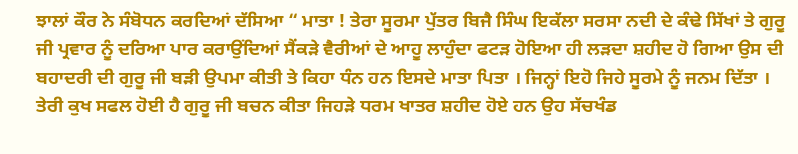ਝਾਲਾਂ ਕੌਰ ਨੇ ਸੰਬੋਧਨ ਕਰਦਿਆਂ ਦੱਸਿਆ “ ਮਾਤਾ ! ਤੇਰਾ ਸੂਰਮਾ ਪੁੱਤਰ ਬਿਜੈ ਸਿੰਘ ਇਕੱਲਾ ਸਰਸਾ ਨਦੀ ਦੇ ਕੰਢੇ ਸਿੱਖਾਂ ਤੇ ਗੁਰੂ ਜੀ ਪ੍ਰਵਾਰ ਨੂੰ ਦਰਿਆ ਪਾਰ ਕਰਾਉਂਦਿਆਂ ਸੈਂਕੜੇ ਵੈਰੀਆਂ ਦੇ ਆਹੂ ਲਾਹੁੰਦਾ ਫਟੜ ਹੋਇਆ ਹੀ ਲੜਦਾ ਸ਼ਹੀਦ ਹੋ ਗਿਆ ਉਸ ਦੀ ਬਹਾਦਰੀ ਦੀ ਗੁਰੂ ਜੀ ਬੜੀ ਉਪਮਾ ਕੀਤੀ ਤੇ ਕਿਹਾ ਧੰਨ ਹਨ ਇਸਦੇ ਮਾਤਾ ਪਿਤਾ । ਜਿਨ੍ਹਾਂ ਇਹੋ ਜਿਹੇ ਸੂਰਮੇ ਨੂੰ ਜਨਮ ਦਿੱਤਾ । ਤੇਰੀ ਕੁਖ ਸਫਲ ਹੋਈ ਹੈ ਗੁਰੂ ਜੀ ਬਚਨ ਕੀਤਾ ਜਿਹੜੇ ਧਰਮ ਖਾਤਰ ਸ਼ਹੀਦ ਹੋਏ ਹਨ ਉਹ ਸੱਚਖੰਡ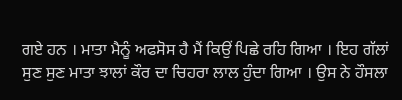ਗਏ ਹਨ । ਮਾਤਾ ਮੈਨੂੰ ਅਫਸੋਸ ਹੈ ਮੈਂ ਕਿਉਂ ਪਿਛੇ ਰਹਿ ਗਿਆ । ਇਹ ਗੱਲਾਂ ਸੁਣ ਸੁਣ ਮਾਤਾ ਝਾਲਾਂ ਕੌਰ ਦਾ ਚਿਹਰਾ ਲਾਲ ਹੁੰਦਾ ਗਿਆ । ਉਸ ਨੇ ਹੌਸਲਾ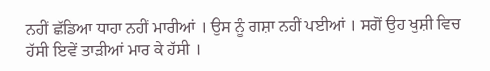ਨਹੀਂ ਛੱਡਿਆ ਧਾਹਾ ਨਹੀਂ ਮਾਰੀਆਂ । ਉਸ ਨੂੰ ਗਸ਼ਾ ਨਹੀਂ ਪਈਆਂ । ਸਗੋਂ ਉਹ ਖੁਸ਼ੀ ਵਿਚ ਹੱਸੀ ਇਵੇਂ ਤਾੜੀਆਂ ਮਾਰ ਕੇ ਹੱਸੀ ।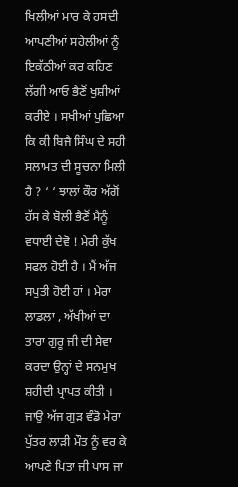ਖਿਲੀਆਂ ਮਾਰ ਕੇ ਹਸਦੀ ਆਪਣੀਆਂ ਸਹੇਲੀਆਂ ਨੂੰ ਇਕੱਠੀਆਂ ਕਰ ਕਹਿਣ ਲੱਗੀ ਆਓ ਭੈਣੋਂ ਖੁਸ਼ੀਆਂ ਕਰੀਏ । ਸਖੀਆਂ ਪੁਛਿਆ ਕਿ ਕੀ ਬਿਜੈ ਸਿੰਘ ਦੇ ਸਹੀ ਸਲਾਮਤ ਦੀ ਸੂਚਨਾ ਮਿਲੀ ਹੈ ? ‘ ‘ ਝਾਲਾਂ ਕੌਰ ਅੱਗੋਂ ਹੱਸ ਕੇ ਬੋਲੀ ਭੈਣੋਂ ਮੈਨੂੰ ਵਧਾਈ ਦੇਵੋ ! ਮੇਰੀ ਕੁੱਖ ਸਫਲ ਹੋਈ ਹੈ । ਮੈਂ ਅੱਜ ਸਪੁਤੀ ਹੋਈ ਹਾਂ । ਮੇਰਾ ਲਾਡਲਾ , ਅੱਖੀਆਂ ਦਾ ਤਾਰਾ ਗੁਰੂ ਜੀ ਦੀ ਸੇਵਾ ਕਰਦਾ ਉਨ੍ਹਾਂ ਦੇ ਸਨਮੁਖ ਸ਼ਹੀਦੀ ਪ੍ਰਾਪਤ ਕੀਤੀ । ਜਾਉ ਅੱਜ ਗੁੜ ਵੰਡੋ ਮੇਰਾ ਪੁੱਤਰ ਲਾੜੀ ਮੌਤ ਨੂੰ ਵਰ ਕੇ ਆਪਣੇ ਪਿਤਾ ਜੀ ਪਾਸ ਜਾ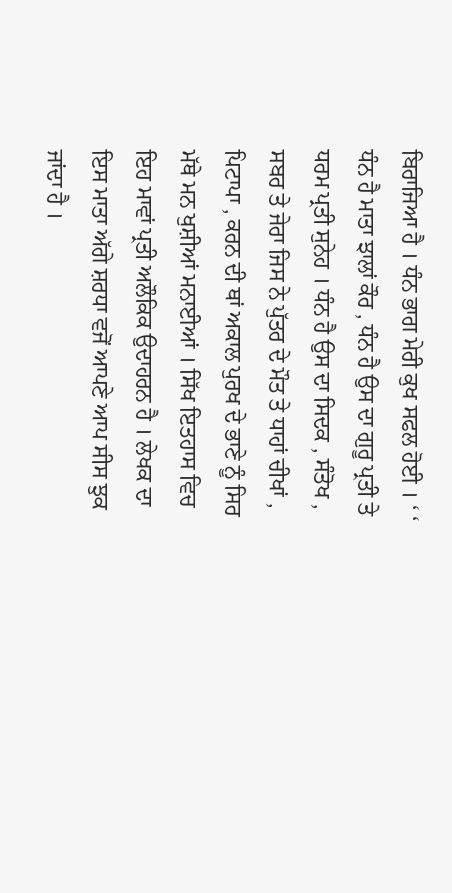ਬਿਰਾਜਿਆ ਹੈ । ਧੰਨ ਭਾਗ ਮੇਰੀ ਕੁਖ ਸਫਲ ਹੋਈ । ‘ ‘ ਧੰਨ ਹੈ ਮਾਤਾ ਝਾਲਾਂ ਕੌਰ , ਧੰਨ ਹੈ ਉਸ ਦਾ ਗੁਰੂ ਪ੍ਰਤੀ ਤੇ ਧਰਮ ਪ੍ਰਤੀ ਸੁਨੇਹ । ਧੰਨ ਹੈ ਉਸ ਦਾ ਸਿਦਕ , ਸੰਤੋਖ , ਸਬਰ ਤੇ ਜੇਰਾ ਜਿਸ ਨੇ ਪੁੱਤਰ ਦੇ ਮੌਤ ਤੇ ਧਾਹਾਂ ਚੀਖਾਂ , ਪਿਟਾਪਾ , ਕਰਨ ਦੀ ਥਾਂ ਅਕਾਲ ਪੁਰਖ ਦੇ ਭਾਣੇ ਨੂੰ ਸਿਰ ਮੱਥੇ ਮਨ ਖੁਸ਼ੀਆਂ ਮਨਾਈਆਂ । ਸਿੱਖ ਇਤਹਾਸ ਵਿਚ ਇਹ ਮਾਵਾਂ ਪ੍ਰਤੀ ਅਲੌਕਿਕ ਉਦਾਹਰਨ ਹੈ । ਲੇਖਕ ਦਾ ਇਸ ਮਾਤਾ ਅੱਗੇ ਸ਼ਰਧਾ ਵਜੋਂ ਆਪਣੇ ਆਪ ਸੀਸ ਝੁਕ ਜਾਂਦਾ ਹੈ ।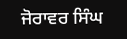ਜੋਰਾਵਰ ਸਿੰਘ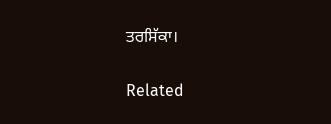ਤਰਸਿੱਕਾ।


Related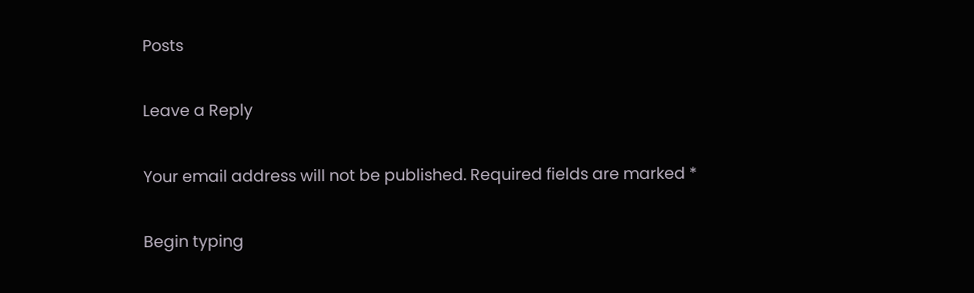Posts

Leave a Reply

Your email address will not be published. Required fields are marked *

Begin typing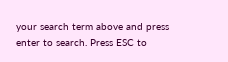your search term above and press enter to search. Press ESC to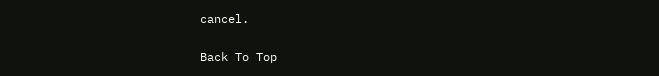cancel.

Back To Top